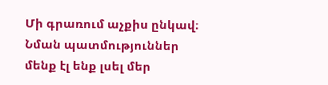Մի գրառում աչքիս ընկավ։ Նման պատմություններ մենք էլ ենք լսել մեր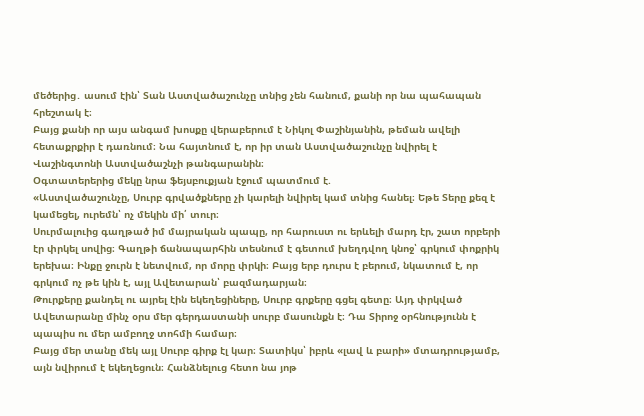մեծերից․ ասում էին՝ Տան Աստվածաշունչը տնից չեն հանում, քանի որ նա պահապան հրեշտակ է։
Բայց քանի որ այս անգամ խոսքը վերաբերում է Նիկոլ Փաշինյանին, թեման ավելի հետաքրքիր է դառնում։ Նա հայտնում է, որ իր տան Աստվածաշունչը նվիրել է Վաշինգտոնի Աստվածաշնչի թանգարանին։
Օգտատերերից մեկը նրա ֆեյսբուքյան էջում պատմում է.
«Աստվածաշունչը, Սուրբ գրվածքները չի կարելի նվիրել կամ տնից հանել։ Եթե Տերը քեզ է կամեցել, ուրեմն՝ ոչ մեկին մի՛ տուր։
Սուրմալուից գաղթած իմ մայրական պապը, որ հարուստ ու երևելի մարդ էր, շատ որբերի էր փրկել սովից։ Գաղթի ճանապարհին տեսնում է գետում խեղդվող կնոջ՝ գրկում փոքրիկ երեխա։ Ինքը ջուրն է նետվում, որ մորը փրկի։ Բայց երբ դուրս է բերում, նկատում է, որ գրկում ոչ թե կին է, այլ Ավետարան՝ բազմադարյան։
Թուրքերը քանդել ու այրել էին եկեղեցիները, Սուրբ գրքերը գցել գետը։ Այդ փրկված Ավետարանը մինչ օրս մեր գերդաստանի սուրբ մասունքն է։ Դա Տիրոջ օրհնությունն է պապիս ու մեր ամբողջ տոհմի համար։
Բայց մեր տանը մեկ այլ Սուրբ գիրք էլ կար։ Տատիկս՝ իբրև «լավ և բարի» մտադրությամբ, այն նվիրում է եկեղեցուն։ Հանձնելուց հետո նա յոթ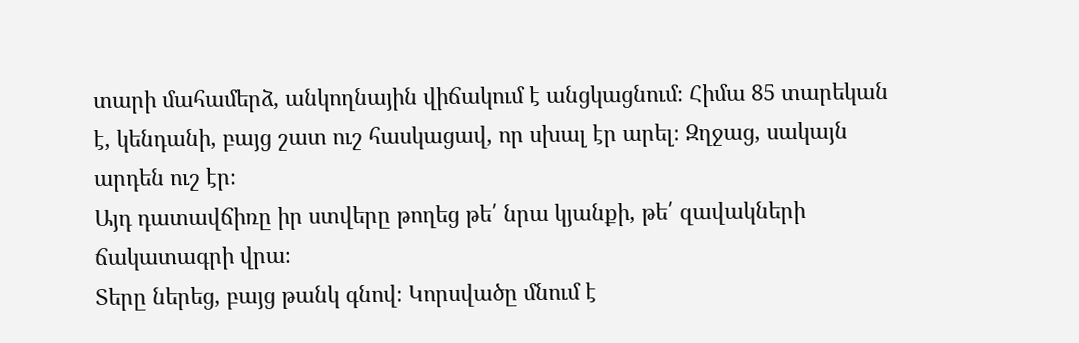տարի մահամերձ, անկողնային վիճակում է անցկացնում։ Հիմա 85 տարեկան է, կենդանի, բայց շատ ուշ հասկացավ, որ սխալ էր արել։ Զղջաց, սակայն արդեն ուշ էր։
Այդ դատավճիռը իր ստվերը թողեց թե՛ նրա կյանքի, թե՛ զավակների ճակատագրի վրա։
Տերը ներեց, բայց թանկ գնով։ Կորսվածը մնում է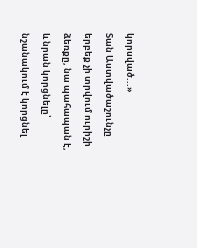կորսված...»
Տան Աստվածաշունչը երբեք չի տրվում ուրիշի ձեռքը, նա պահապան է, և նրան կորցնելը՝ նշանակում է կորցնել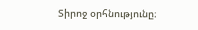Տիրոջ օրհնությունը։